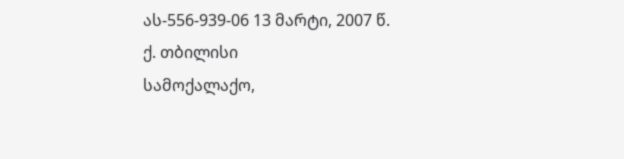ას-556-939-06 13 მარტი, 2007 წ.
ქ. თბილისი
სამოქალაქო,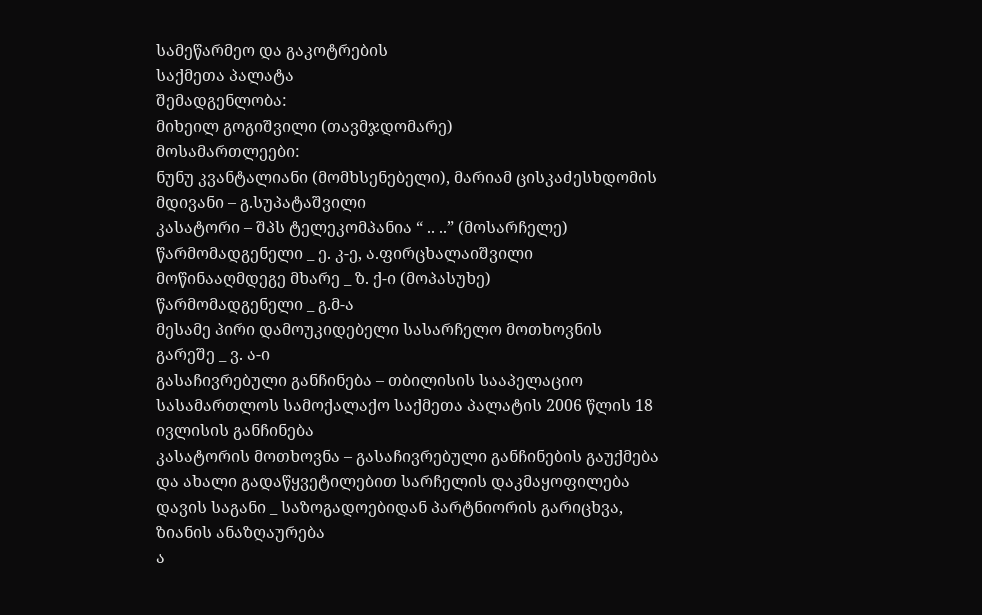სამეწარმეო და გაკოტრების
საქმეთა პალატა
შემადგენლობა:
მიხეილ გოგიშვილი (თავმჯდომარე)
მოსამართლეები:
ნუნუ კვანტალიანი (მომხსენებელი), მარიამ ცისკაძესხდომის მდივანი – გ.სუპატაშვილი
კასატორი – შპს ტელეკომპანია “ .. ..” (მოსარჩელე)
წარმომადგენელი _ ე. კ-ე, ა.ფირცხალაიშვილი
მოწინააღმდეგე მხარე _ ზ. ქ-ი (მოპასუხე)
წარმომადგენელი _ გ.მ-ა
მესამე პირი დამოუკიდებელი სასარჩელო მოთხოვნის გარეშე _ ვ. ა-ი
გასაჩივრებული განჩინება – თბილისის სააპელაციო სასამართლოს სამოქალაქო საქმეთა პალატის 2006 წლის 18 ივლისის განჩინება
კასატორის მოთხოვნა – გასაჩივრებული განჩინების გაუქმება და ახალი გადაწყვეტილებით სარჩელის დაკმაყოფილება
დავის საგანი _ საზოგადოებიდან პარტნიორის გარიცხვა, ზიანის ანაზღაურება
ა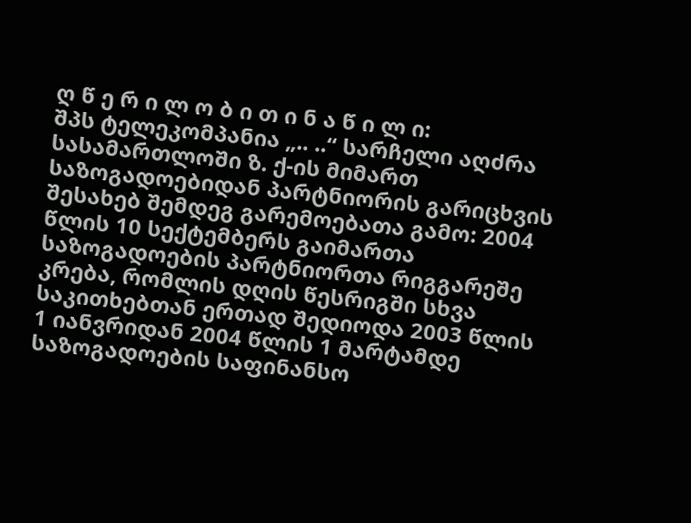ღ წ ე რ ი ლ ო ბ ი თ ი ნ ა წ ი ლ ი:
შპს ტელეკომპანია „.. ..“ სარჩელი აღძრა სასამართლოში ზ. ქ-ის მიმართ საზოგადოებიდან პარტნიორის გარიცხვის შესახებ შემდეგ გარემოებათა გამო: 2004 წლის 10 სექტემბერს გაიმართა საზოგადოების პარტნიორთა რიგგარეშე კრება, რომლის დღის წესრიგში სხვა საკითხებთან ერთად შედიოდა 2003 წლის 1 იანვრიდან 2004 წლის 1 მარტამდე საზოგადოების საფინანსო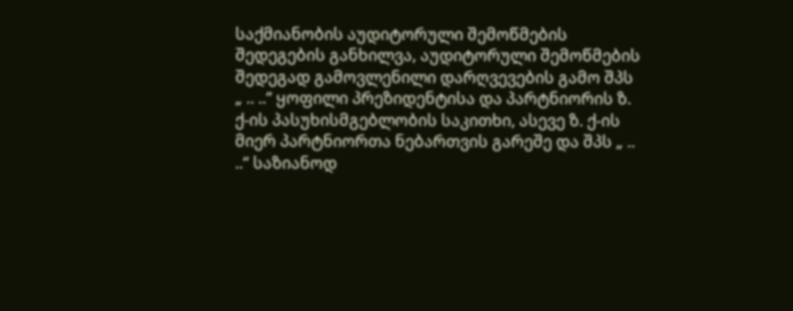საქმიანობის აუდიტორული შემოწმების შედეგების განხილვა, აუდიტორული შემოწმების შედეგად გამოვლენილი დარღვევების გამო შპს „ .. ..“ ყოფილი პრეზიდენტისა და პარტნიორის ზ. ქ-ის პასუხისმგებლობის საკითხი, ასევე ზ. ქ-ის მიერ პარტნიორთა ნებართვის გარეშე და შპს „ .. ..“ საზიანოდ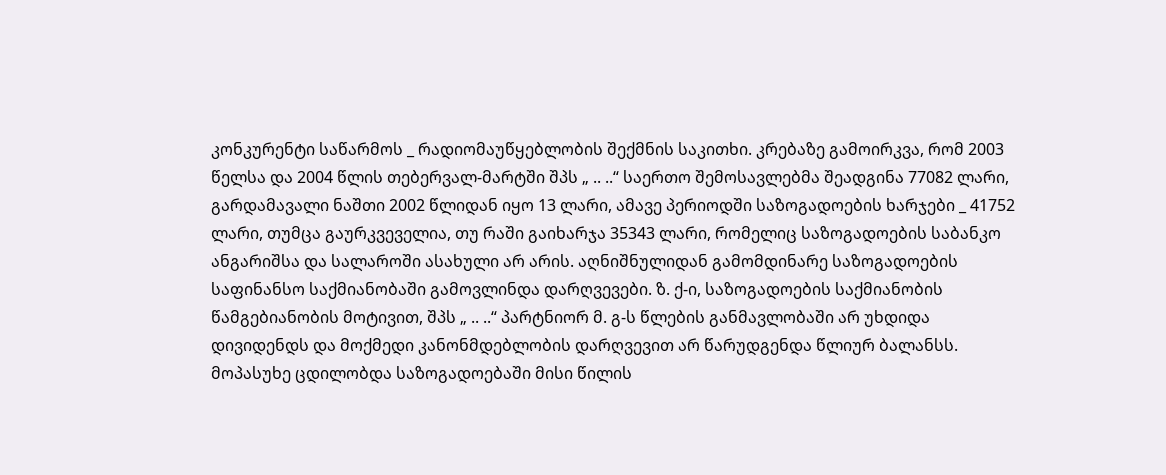კონკურენტი საწარმოს _ რადიომაუწყებლობის შექმნის საკითხი. კრებაზე გამოირკვა, რომ 2003 წელსა და 2004 წლის თებერვალ-მარტში შპს „ .. ..“ საერთო შემოსავლებმა შეადგინა 77082 ლარი, გარდამავალი ნაშთი 2002 წლიდან იყო 13 ლარი, ამავე პერიოდში საზოგადოების ხარჯები _ 41752 ლარი, თუმცა გაურკვეველია, თუ რაში გაიხარჯა 35343 ლარი, რომელიც საზოგადოების საბანკო ანგარიშსა და სალაროში ასახული არ არის. აღნიშნულიდან გამომდინარე საზოგადოების საფინანსო საქმიანობაში გამოვლინდა დარღვევები. ზ. ქ-ი, საზოგადოების საქმიანობის წამგებიანობის მოტივით, შპს „ .. ..“ პარტნიორ მ. გ-ს წლების განმავლობაში არ უხდიდა დივიდენდს და მოქმედი კანონმდებლობის დარღვევით არ წარუდგენდა წლიურ ბალანსს. მოპასუხე ცდილობდა საზოგადოებაში მისი წილის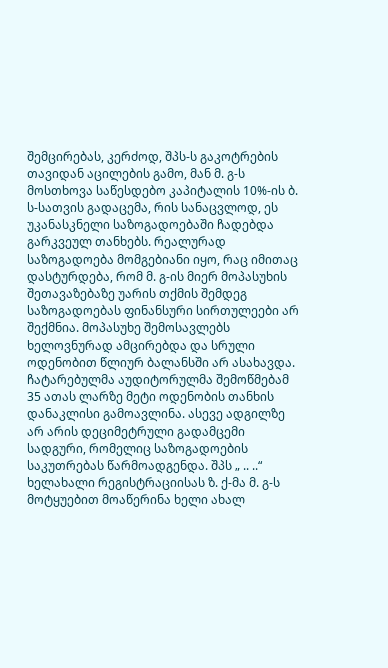შემცირებას, კერძოდ, შპს-ს გაკოტრების თავიდან აცილების გამო, მან მ. გ-ს მოსთხოვა საწესდებო კაპიტალის 10%-ის ბ. ს-სათვის გადაცემა, რის სანაცვლოდ, ეს უკანასკნელი საზოგადოებაში ჩადებდა გარკვეულ თანხებს. რეალურად საზოგადოება მომგებიანი იყო, რაც იმითაც დასტურდება, რომ მ. გ-ის მიერ მოპასუხის შეთავაზებაზე უარის თქმის შემდეგ საზოგადოებას ფინანსური სირთულეები არ შექმნია. მოპასუხე შემოსავლებს ხელოვნურად ამცირებდა და სრული ოდენობით წლიურ ბალანსში არ ასახავდა. ჩატარებულმა აუდიტორულმა შემოწმებამ 35 ათას ლარზე მეტი ოდენობის თანხის დანაკლისი გამოავლინა. ასევე ადგილზე არ არის დეციმეტრული გადამცემი სადგური, რომელიც საზოგადოების საკუთრებას წარმოადგენდა. შპს „ .. ..“ ხელახალი რეგისტრაციისას ზ. ქ-მა მ. გ-ს მოტყუებით მოაწერინა ხელი ახალ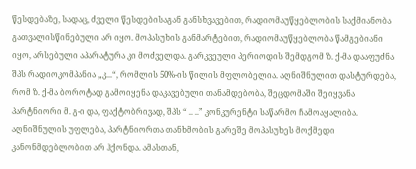წესდებაზე, სადაც, ძველი წესდებისაგან განსხვავებით, რადიომაუწყებლობის საქმიანობა გათვალისწინებული არ იყო. მოპასუხის განმარტებით, რადიომაუწყებლობა წამგებიანი იყო, არსებული აპარატურა კი მოძველდა. გარკვეული პერიოდის შემდგომ ზ. ქ-მა დააფუძნა შპს რადიოკომპანია „კ...“, რომლის 50%-ის წილის მფლობელია. აღნიშნულით დასტურდება, რომ ზ. ქ-მა ბოროტად გამოიყენა დაკავებული თანამდებობა, შეცდომაში შეიყვანა პარტნიორი მ. გ-ი და, ფაქტობრივად, შპს “ .. ..” კონკურენტი საწარმო ჩამოაყალიბა. აღნიშნულის უფლება, პარტნიორთა თანხმობის გარეშე მოპასუხეს მოქმედი კანონმდებლობით არ ჰქონდა. ამასთან,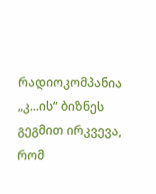რადიოკომპანია „კ...ის“ ბიზნეს გეგმით ირკვევა, რომ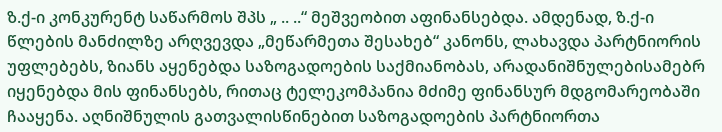ზ.ქ-ი კონკურენტ საწარმოს შპს „ .. ..“ მეშვეობით აფინანსებდა. ამდენად, ზ.ქ-ი წლების მანძილზე არღვევდა „მეწარმეთა შესახებ“ კანონს, ლახავდა პარტნიორის უფლებებს, ზიანს აყენებდა საზოგადოების საქმიანობას, არადანიშნულებისამებრ იყენებდა მის ფინანსებს, რითაც ტელეკომპანია მძიმე ფინანსურ მდგომარეობაში ჩააყენა. აღნიშნულის გათვალისწინებით საზოგადოების პარტნიორთა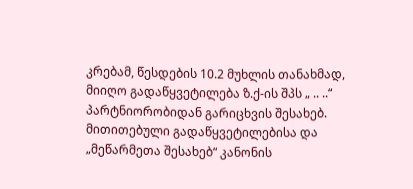კრებამ, წესდების 10.2 მუხლის თანახმად, მიიღო გადაწყვეტილება ზ.ქ-ის შპს „ .. ..“ პარტნიორობიდან გარიცხვის შესახებ. მითითებული გადაწყვეტილებისა და „მეწარმეთა შესახებ“ კანონის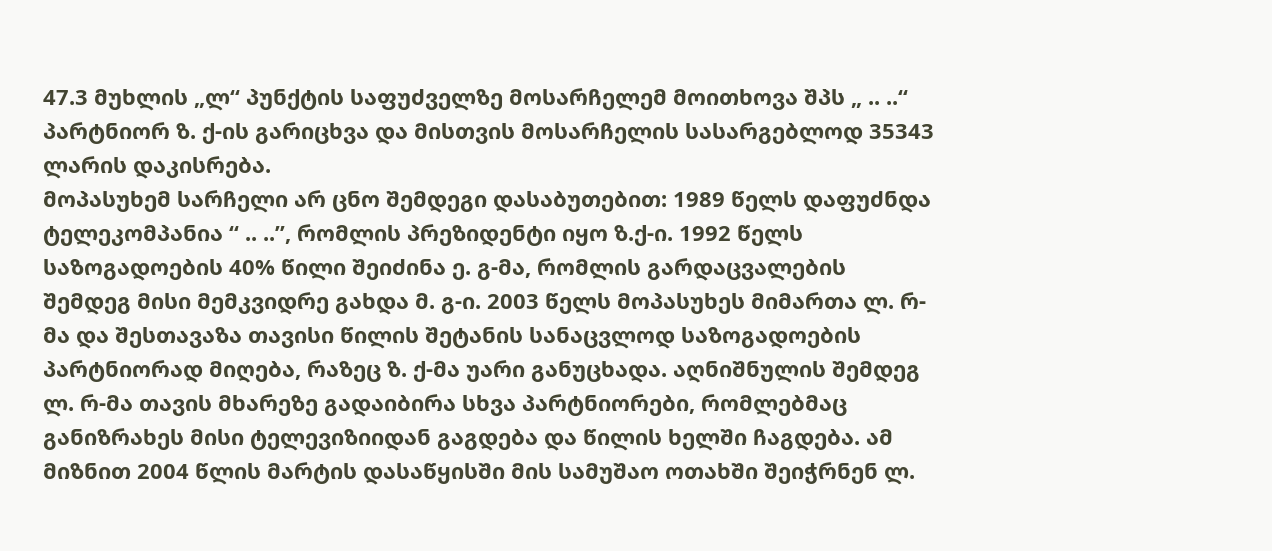47.3 მუხლის „ლ“ პუნქტის საფუძველზე მოსარჩელემ მოითხოვა შპს „ .. ..“ პარტნიორ ზ. ქ-ის გარიცხვა და მისთვის მოსარჩელის სასარგებლოდ 35343 ლარის დაკისრება.
მოპასუხემ სარჩელი არ ცნო შემდეგი დასაბუთებით: 1989 წელს დაფუძნდა ტელეკომპანია “ .. ..”, რომლის პრეზიდენტი იყო ზ.ქ-ი. 1992 წელს საზოგადოების 40% წილი შეიძინა ე. გ-მა, რომლის გარდაცვალების შემდეგ მისი მემკვიდრე გახდა მ. გ-ი. 2003 წელს მოპასუხეს მიმართა ლ. რ-მა და შესთავაზა თავისი წილის შეტანის სანაცვლოდ საზოგადოების პარტნიორად მიღება, რაზეც ზ. ქ-მა უარი განუცხადა. აღნიშნულის შემდეგ ლ. რ-მა თავის მხარეზე გადაიბირა სხვა პარტნიორები, რომლებმაც განიზრახეს მისი ტელევიზიიდან გაგდება და წილის ხელში ჩაგდება. ამ მიზნით 2004 წლის მარტის დასაწყისში მის სამუშაო ოთახში შეიჭრნენ ლ.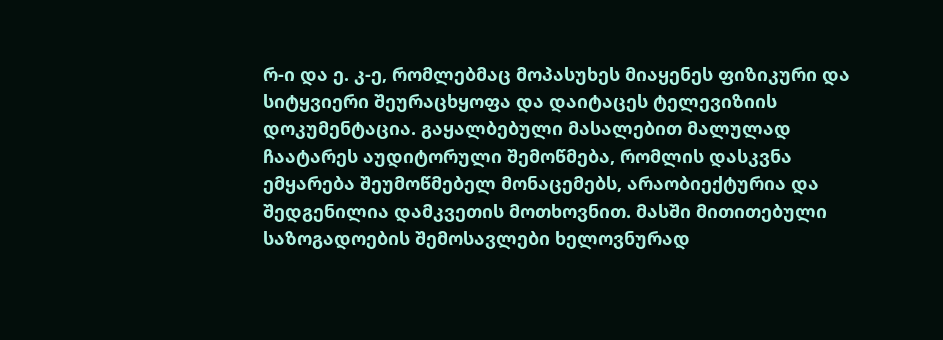რ-ი და ე. კ-ე, რომლებმაც მოპასუხეს მიაყენეს ფიზიკური და სიტყვიერი შეურაცხყოფა და დაიტაცეს ტელევიზიის დოკუმენტაცია. გაყალბებული მასალებით მალულად ჩაატარეს აუდიტორული შემოწმება, რომლის დასკვნა ემყარება შეუმოწმებელ მონაცემებს, არაობიექტურია და შედგენილია დამკვეთის მოთხოვნით. მასში მითითებული საზოგადოების შემოსავლები ხელოვნურად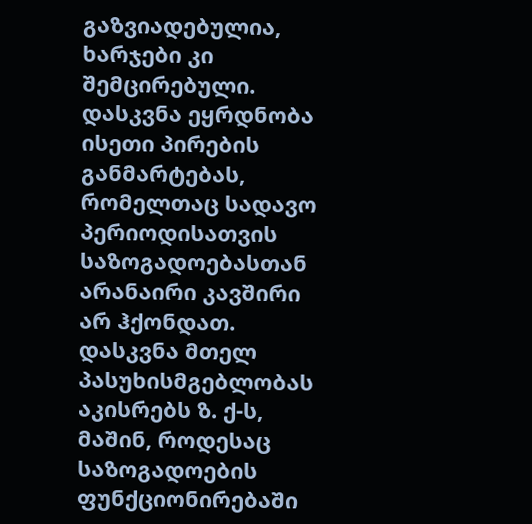გაზვიადებულია, ხარჯები კი შემცირებული. დასკვნა ეყრდნობა ისეთი პირების განმარტებას, რომელთაც სადავო პერიოდისათვის საზოგადოებასთან არანაირი კავშირი არ ჰქონდათ. დასკვნა მთელ პასუხისმგებლობას აკისრებს ზ. ქ-ს, მაშინ, როდესაც საზოგადოების ფუნქციონირებაში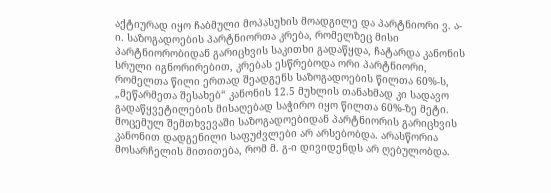აქტიურად იყო ჩაბმული მოპასუხის მოადგილე და პარტნიორი ვ. ა-ი. საზოგადოების პარტნიორთა კრება, რომელზეც მისი პარტნიორობიდან გარიცხვის საკითხი გადაწყდა, ჩატარდა კანონის სრული იგნორირებით, კრებას ესწრებოდა ორი პარტნიორი, რომელთა წილი ერთად შეადგენს საზოგადოების წილთა 60%-ს, „მეწარმეთა შესახებ“ კანონის 12.5 მუხლის თანახმად კი სადავო გადაწყვეტილების მისაღებად საჭირო იყო წილთა 60%-ზე მეტი. მოცემულ შემთხვევაში საზოგადოებიდან პარტნიორის გარიცხვის კანონით დადგენილი საფუძვლები არ არსებობდა. არასწორია მოსარჩელის მითითება, რომ მ. გ-ი დივიდენდს არ ღებულობდა.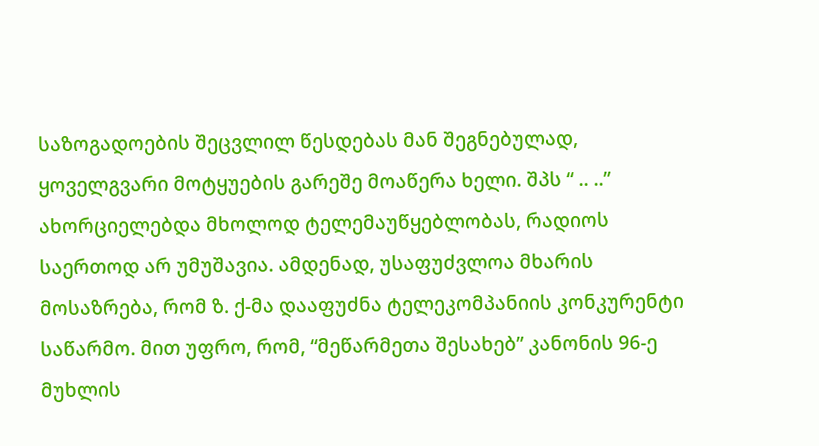საზოგადოების შეცვლილ წესდებას მან შეგნებულად, ყოველგვარი მოტყუების გარეშე მოაწერა ხელი. შპს “ .. ..” ახორციელებდა მხოლოდ ტელემაუწყებლობას, რადიოს საერთოდ არ უმუშავია. ამდენად, უსაფუძვლოა მხარის მოსაზრება, რომ ზ. ქ-მა დააფუძნა ტელეკომპანიის კონკურენტი საწარმო. მით უფრო, რომ, “მეწარმეთა შესახებ” კანონის 96-ე მუხლის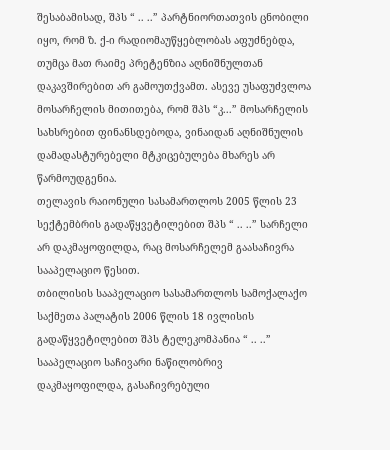შესაბამისად, შპს “ .. ..” პარტნიორთათვის ცნობილი იყო, რომ ზ. ქ-ი რადიომაუწყებლობას აფუძნებდა, თუმცა მათ რაიმე პრეტენზია აღნიშნულთან დაკავშირებით არ გამოუთქვამთ. ასევე უსაფუძვლოა მოსარჩელის მითითება, რომ შპს “კ...” მოსარჩელის სახსრებით ფინანსდებოდა, ვინაიდან აღნიშნულის დამადასტურებელი მტკიცებულება მხარეს არ წარმოუდგენია.
თელავის რაიონული სასამართლოს 2005 წლის 23 სექტემბრის გადაწყვეტილებით შპს “ .. ..” სარჩელი არ დაკმაყოფილდა, რაც მოსარჩელემ გაასაჩივრა სააპელაციო წესით.
თბილისის სააპელაციო სასამართლოს სამოქალაქო საქმეთა პალატის 2006 წლის 18 ივლისის გადაწყვეტილებით შპს ტელეკომპანია “ .. ..” სააპელაციო საჩივარი ნაწილობრივ დაკმაყოფილდა, გასაჩივრებული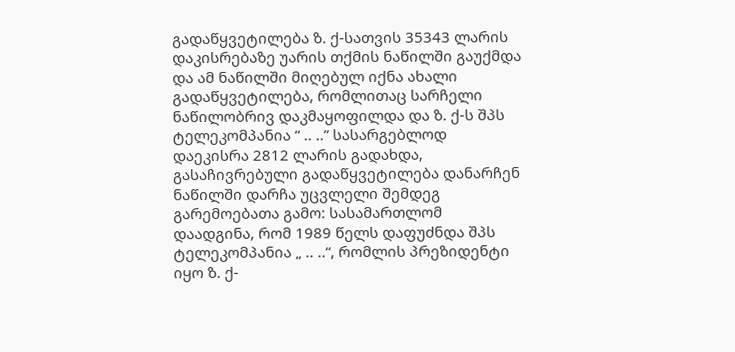გადაწყვეტილება ზ. ქ-სათვის 35343 ლარის დაკისრებაზე უარის თქმის ნაწილში გაუქმდა და ამ ნაწილში მიღებულ იქნა ახალი გადაწყვეტილება, რომლითაც სარჩელი ნაწილობრივ დაკმაყოფილდა და ზ. ქ-ს შპს ტელეკომპანია “ .. ..” სასარგებლოდ დაეკისრა 2812 ლარის გადახდა, გასაჩივრებული გადაწყვეტილება დანარჩენ ნაწილში დარჩა უცვლელი შემდეგ გარემოებათა გამო: სასამართლომ დაადგინა, რომ 1989 წელს დაფუძნდა შპს ტელეკომპანია „ .. ..“, რომლის პრეზიდენტი იყო ზ. ქ-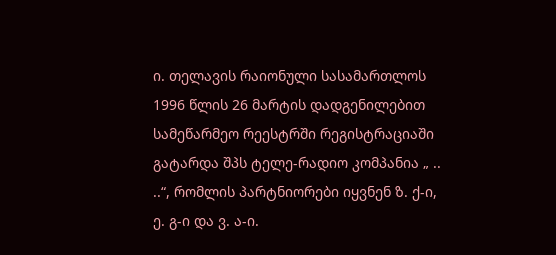ი. თელავის რაიონული სასამართლოს 1996 წლის 26 მარტის დადგენილებით სამეწარმეო რეესტრში რეგისტრაციაში გატარდა შპს ტელე-რადიო კომპანია „ .. ..“, რომლის პარტნიორები იყვნენ ზ. ქ-ი, ე. გ-ი და ვ. ა-ი.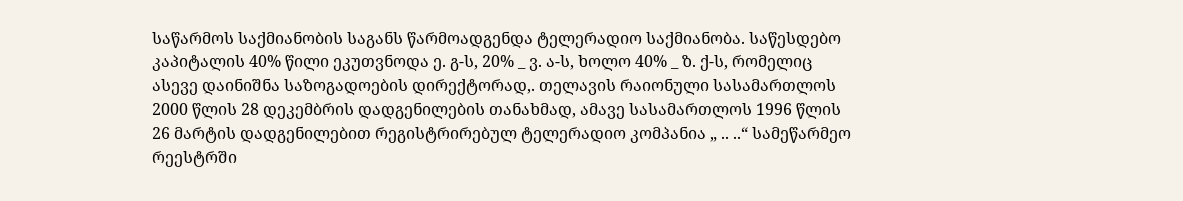საწარმოს საქმიანობის საგანს წარმოადგენდა ტელერადიო საქმიანობა. საწესდებო კაპიტალის 40% წილი ეკუთვნოდა ე. გ-ს, 20% _ ვ. ა-ს, ხოლო 40% _ ზ. ქ-ს, რომელიც ასევე დაინიშნა საზოგადოების დირექტორად,. თელავის რაიონული სასამართლოს 2000 წლის 28 დეკემბრის დადგენილების თანახმად, ამავე სასამართლოს 1996 წლის 26 მარტის დადგენილებით რეგისტრირებულ ტელერადიო კომპანია „ .. ..“ სამეწარმეო რეესტრში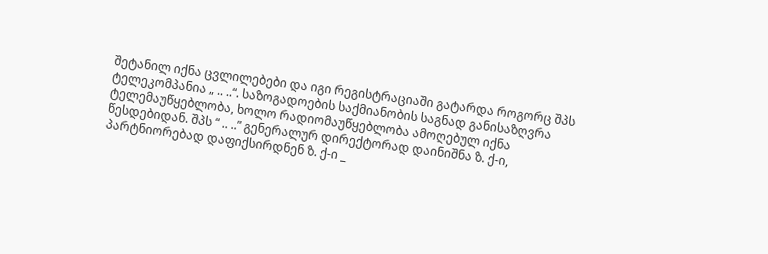შეტანილ იქნა ცვლილებები და იგი რეგისტრაციაში გატარდა როგორც შპს ტელეკომპანია „ .. ..“. საზოგადოების საქმიანობის საგნად განისაზღვრა ტელემაუწყებლობა, ხოლო რადიომაუწყებლობა ამოღებულ იქნა წესდებიდან. შპს “ .. ..” გენერალურ დირექტორად დაინიშნა ზ. ქ-ი, პარტნიორებად დაფიქსირდნენ ზ. ქ-ი _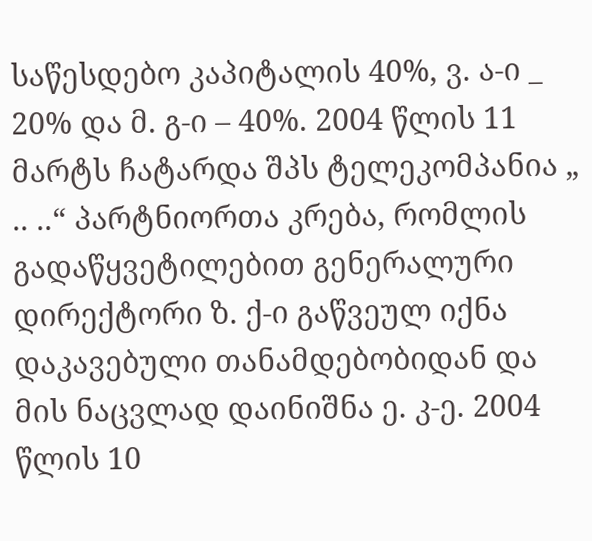საწესდებო კაპიტალის 40%, ვ. ა-ი _ 20% და მ. გ-ი – 40%. 2004 წლის 11 მარტს ჩატარდა შპს ტელეკომპანია „ .. ..“ პარტნიორთა კრება, რომლის გადაწყვეტილებით გენერალური დირექტორი ზ. ქ-ი გაწვეულ იქნა დაკავებული თანამდებობიდან და მის ნაცვლად დაინიშნა ე. კ-ე. 2004 წლის 10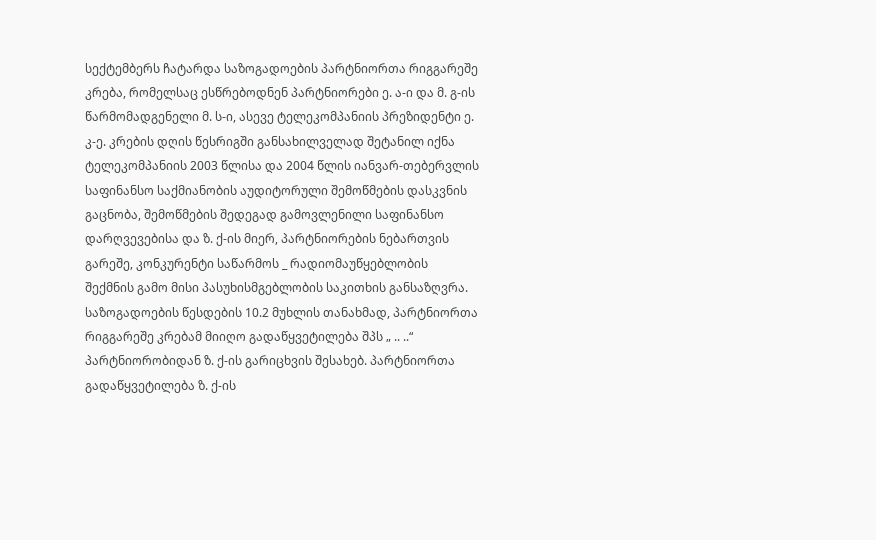სექტემბერს ჩატარდა საზოგადოების პარტნიორთა რიგგარეშე კრება, რომელსაც ესწრებოდნენ პარტნიორები ე. ა-ი და მ. გ-ის წარმომადგენელი მ. ს-ი, ასევე ტელეკომპანიის პრეზიდენტი ე. კ-ე. კრების დღის წესრიგში განსახილველად შეტანილ იქნა ტელეკომპანიის 2003 წლისა და 2004 წლის იანვარ-თებერვლის საფინანსო საქმიანობის აუდიტორული შემოწმების დასკვნის გაცნობა, შემოწმების შედეგად გამოვლენილი საფინანსო დარღვევებისა და ზ. ქ-ის მიერ, პარტნიორების ნებართვის გარეშე, კონკურენტი საწარმოს _ რადიომაუწყებლობის შექმნის გამო მისი პასუხისმგებლობის საკითხის განსაზღვრა. საზოგადოების წესდების 10.2 მუხლის თანახმად, პარტნიორთა რიგგარეშე კრებამ მიიღო გადაწყვეტილება შპს „ .. ..“ პარტნიორობიდან ზ. ქ-ის გარიცხვის შესახებ. პარტნიორთა გადაწყვეტილება ზ. ქ-ის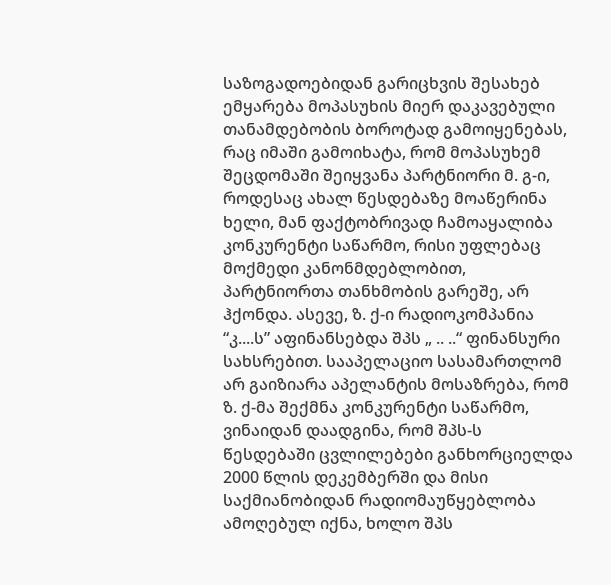საზოგადოებიდან გარიცხვის შესახებ ემყარება მოპასუხის მიერ დაკავებული თანამდებობის ბოროტად გამოიყენებას, რაც იმაში გამოიხატა, რომ მოპასუხემ შეცდომაში შეიყვანა პარტნიორი მ. გ-ი, როდესაც ახალ წესდებაზე მოაწერინა ხელი, მან ფაქტობრივად ჩამოაყალიბა კონკურენტი საწარმო, რისი უფლებაც მოქმედი კანონმდებლობით, პარტნიორთა თანხმობის გარეშე, არ ჰქონდა. ასევე, ზ. ქ-ი რადიოკომპანია “კ....ს” აფინანსებდა შპს „ .. ..“ ფინანსური სახსრებით. სააპელაციო სასამართლომ არ გაიზიარა აპელანტის მოსაზრება, რომ ზ. ქ-მა შექმნა კონკურენტი საწარმო, ვინაიდან დაადგინა, რომ შპს-ს წესდებაში ცვლილებები განხორციელდა 2000 წლის დეკემბერში და მისი საქმიანობიდან რადიომაუწყებლობა ამოღებულ იქნა, ხოლო შპს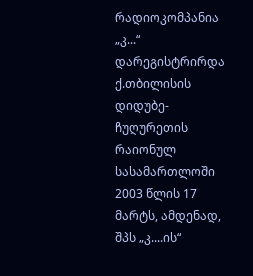რადიოკომპანია „კ...“ დარეგისტრირდა ქ.თბილისის დიდუბე-ჩუღურეთის რაიონულ სასამართლოში 2003 წლის 17 მარტს, ამდენად, შპს „კ....ის“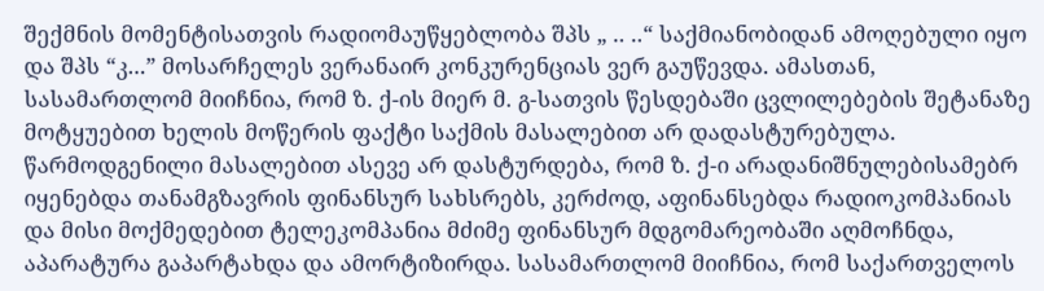შექმნის მომენტისათვის რადიომაუწყებლობა შპს „ .. ..“ საქმიანობიდან ამოღებული იყო და შპს “კ...” მოსარჩელეს ვერანაირ კონკურენციას ვერ გაუწევდა. ამასთან, სასამართლომ მიიჩნია, რომ ზ. ქ-ის მიერ მ. გ-სათვის წესდებაში ცვლილებების შეტანაზე მოტყუებით ხელის მოწერის ფაქტი საქმის მასალებით არ დადასტურებულა. წარმოდგენილი მასალებით ასევე არ დასტურდება, რომ ზ. ქ-ი არადანიშნულებისამებრ იყენებდა თანამგზავრის ფინანსურ სახსრებს, კერძოდ, აფინანსებდა რადიოკომპანიას და მისი მოქმედებით ტელეკომპანია მძიმე ფინანსურ მდგომარეობაში აღმოჩნდა, აპარატურა გაპარტახდა და ამორტიზირდა. სასამართლომ მიიჩნია, რომ საქართველოს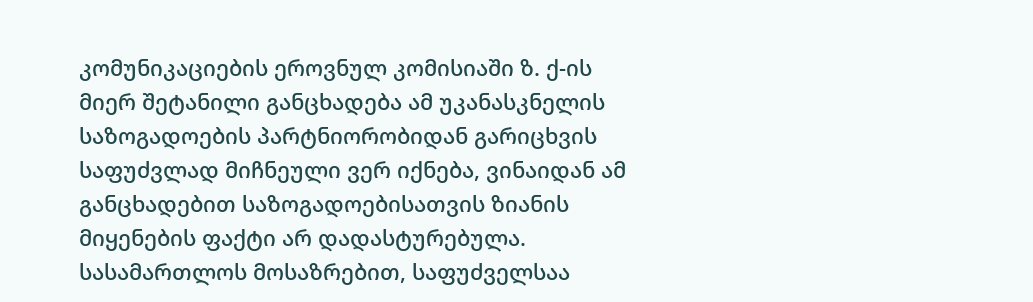კომუნიკაციების ეროვნულ კომისიაში ზ. ქ-ის მიერ შეტანილი განცხადება ამ უკანასკნელის საზოგადოების პარტნიორობიდან გარიცხვის საფუძვლად მიჩნეული ვერ იქნება, ვინაიდან ამ განცხადებით საზოგადოებისათვის ზიანის მიყენების ფაქტი არ დადასტურებულა. სასამართლოს მოსაზრებით, საფუძველსაა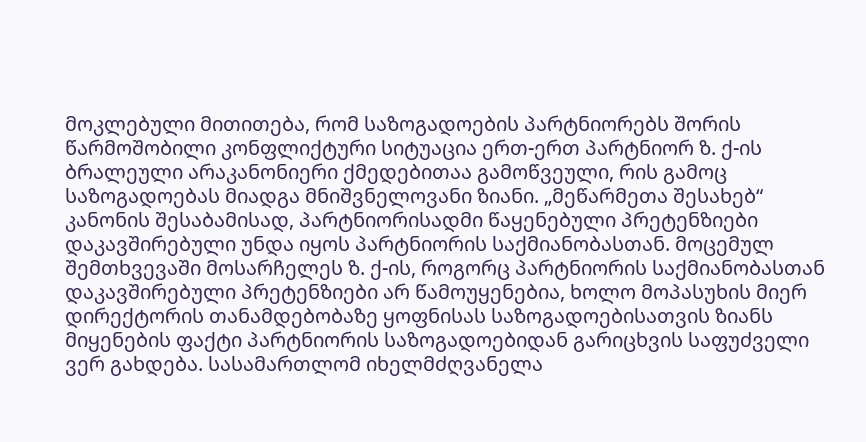მოკლებული მითითება, რომ საზოგადოების პარტნიორებს შორის წარმოშობილი კონფლიქტური სიტუაცია ერთ-ერთ პარტნიორ ზ. ქ-ის ბრალეული არაკანონიერი ქმედებითაა გამოწვეული, რის გამოც საზოგადოებას მიადგა მნიშვნელოვანი ზიანი. „მეწარმეთა შესახებ“ კანონის შესაბამისად, პარტნიორისადმი წაყენებული პრეტენზიები დაკავშირებული უნდა იყოს პარტნიორის საქმიანობასთან. მოცემულ შემთხვევაში მოსარჩელეს ზ. ქ-ის, როგორც პარტნიორის საქმიანობასთან დაკავშირებული პრეტენზიები არ წამოუყენებია, ხოლო მოპასუხის მიერ დირექტორის თანამდებობაზე ყოფნისას საზოგადოებისათვის ზიანს მიყენების ფაქტი პარტნიორის საზოგადოებიდან გარიცხვის საფუძველი ვერ გახდება. სასამართლომ იხელმძღვანელა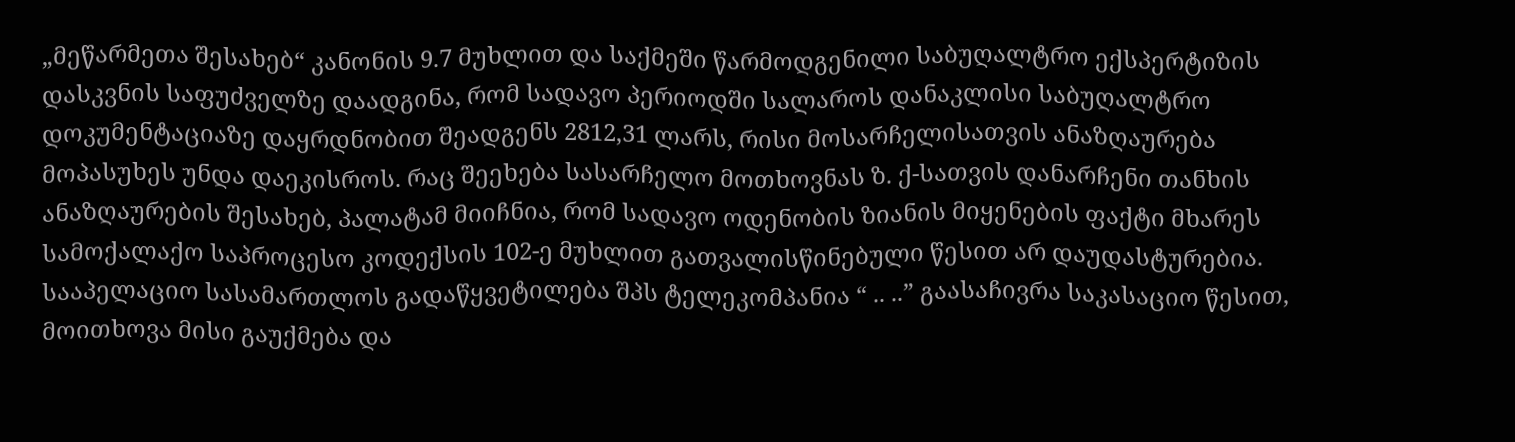„მეწარმეთა შესახებ“ კანონის 9.7 მუხლით და საქმეში წარმოდგენილი საბუღალტრო ექსპერტიზის დასკვნის საფუძველზე დაადგინა, რომ სადავო პერიოდში სალაროს დანაკლისი საბუღალტრო დოკუმენტაციაზე დაყრდნობით შეადგენს 2812,31 ლარს, რისი მოსარჩელისათვის ანაზღაურება მოპასუხეს უნდა დაეკისროს. რაც შეეხება სასარჩელო მოთხოვნას ზ. ქ-სათვის დანარჩენი თანხის ანაზღაურების შესახებ, პალატამ მიიჩნია, რომ სადავო ოდენობის ზიანის მიყენების ფაქტი მხარეს სამოქალაქო საპროცესო კოდექსის 102-ე მუხლით გათვალისწინებული წესით არ დაუდასტურებია.
სააპელაციო სასამართლოს გადაწყვეტილება შპს ტელეკომპანია “ .. ..” გაასაჩივრა საკასაციო წესით, მოითხოვა მისი გაუქმება და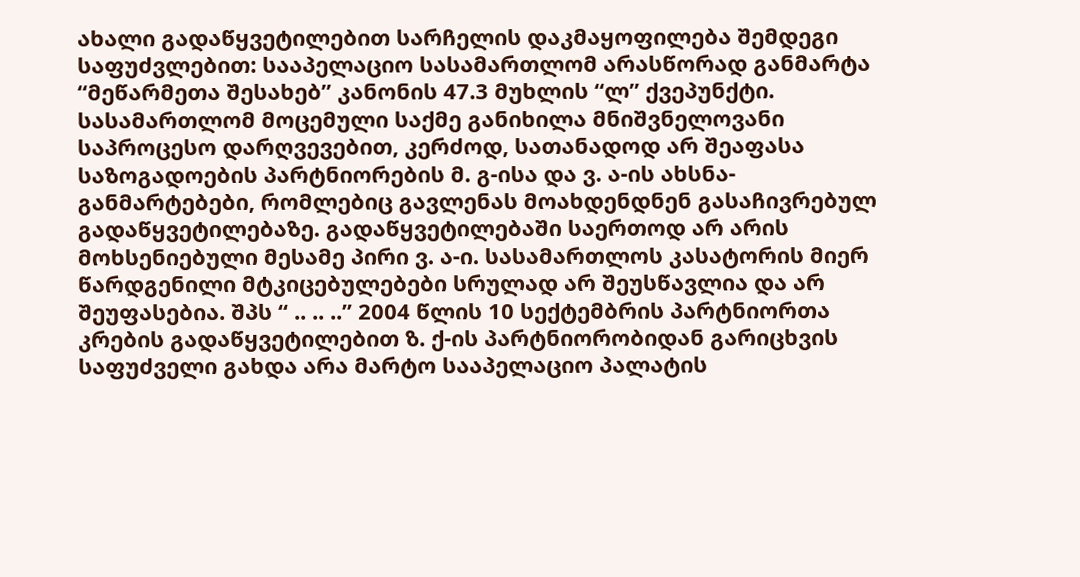ახალი გადაწყვეტილებით სარჩელის დაკმაყოფილება შემდეგი საფუძვლებით: სააპელაციო სასამართლომ არასწორად განმარტა “მეწარმეთა შესახებ” კანონის 47.3 მუხლის “ლ” ქვეპუნქტი. სასამართლომ მოცემული საქმე განიხილა მნიშვნელოვანი საპროცესო დარღვევებით, კერძოდ, სათანადოდ არ შეაფასა საზოგადოების პარტნიორების მ. გ-ისა და ვ. ა-ის ახსნა-განმარტებები, რომლებიც გავლენას მოახდენდნენ გასაჩივრებულ გადაწყვეტილებაზე. გადაწყვეტილებაში საერთოდ არ არის მოხსენიებული მესამე პირი ვ. ა-ი. სასამართლოს კასატორის მიერ წარდგენილი მტკიცებულებები სრულად არ შეუსწავლია და არ შეუფასებია. შპს “ .. .. ..” 2004 წლის 10 სექტემბრის პარტნიორთა კრების გადაწყვეტილებით ზ. ქ-ის პარტნიორობიდან გარიცხვის საფუძველი გახდა არა მარტო სააპელაციო პალატის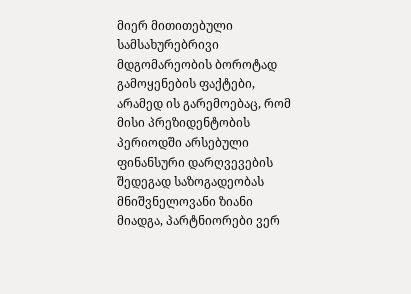მიერ მითითებული სამსახურებრივი მდგომარეობის ბოროტად გამოყენების ფაქტები, არამედ ის გარემოებაც, რომ მისი პრეზიდენტობის პერიოდში არსებული ფინანსური დარღვევების შედეგად საზოგადეობას მნიშვნელოვანი ზიანი მიადგა, პარტნიორები ვერ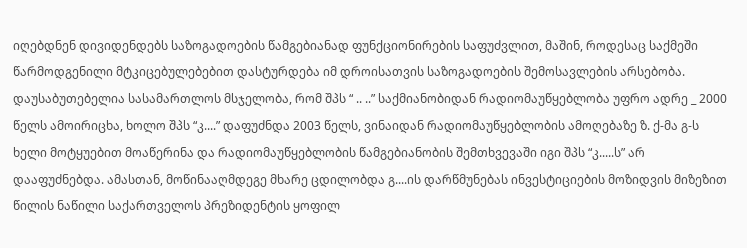იღებდნენ დივიდენდებს საზოგადოების წამგებიანად ფუნქციონირების საფუძვლით, მაშინ, როდესაც საქმეში წარმოდგენილი მტკიცებულებებით დასტურდება იმ დროისათვის საზოგადოების შემოსავლების არსებობა. დაუსაბუთებელია სასამართლოს მსჯელობა, რომ შპს “ .. ..” საქმიანობიდან რადიომაუწყებლობა უფრო ადრე _ 2000 წელს ამოირიცხა, ხოლო შპს “კ....” დაფუძნდა 2003 წელს, ვინაიდან რადიომაუწყებლობის ამოღებაზე ზ. ქ-მა გ-ს ხელი მოტყუებით მოაწერინა და რადიომაუწყებლობის წამგებიანობის შემთხვევაში იგი შპს “კ.....ს” არ დააფუძნებდა. ამასთან, მოწინააღმდეგე მხარე ცდილობდა გ....ის დარწმუნებას ინვესტიციების მოზიდვის მიზეზით წილის ნაწილი საქართველოს პრეზიდენტის ყოფილ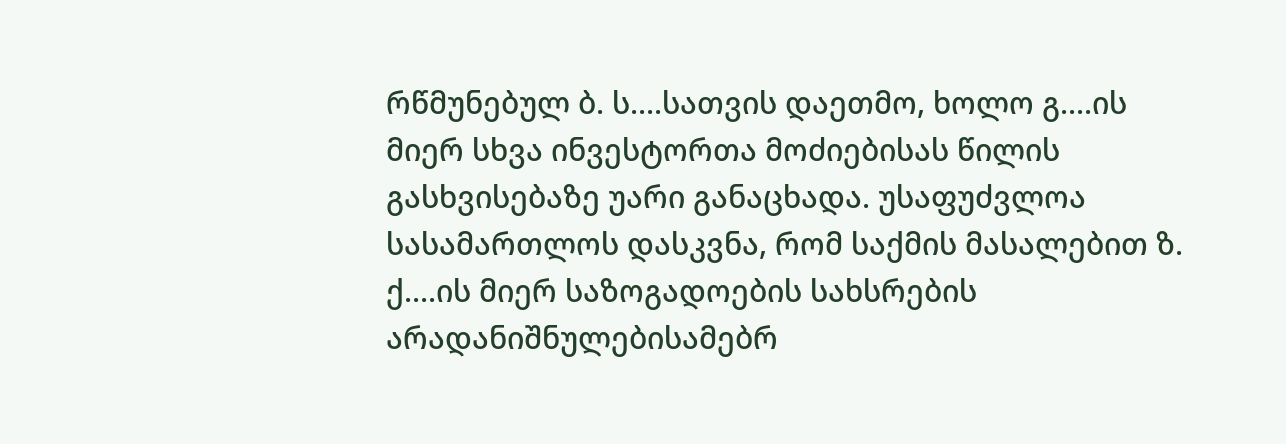რწმუნებულ ბ. ს....სათვის დაეთმო, ხოლო გ....ის მიერ სხვა ინვესტორთა მოძიებისას წილის გასხვისებაზე უარი განაცხადა. უსაფუძვლოა სასამართლოს დასკვნა, რომ საქმის მასალებით ზ. ქ....ის მიერ საზოგადოების სახსრების არადანიშნულებისამებრ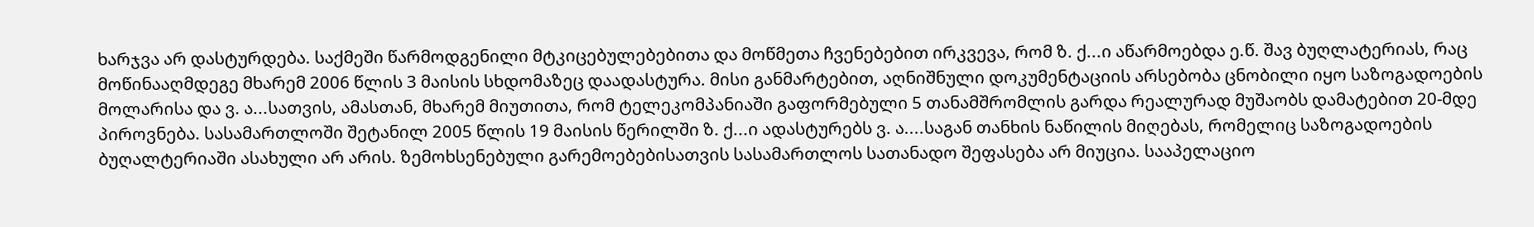ხარჯვა არ დასტურდება. საქმეში წარმოდგენილი მტკიცებულებებითა და მოწმეთა ჩვენებებით ირკვევა, რომ ზ. ქ...ი აწარმოებდა ე.წ. შავ ბუღლატერიას, რაც მოწინააღმდეგე მხარემ 2006 წლის 3 მაისის სხდომაზეც დაადასტურა. მისი განმარტებით, აღნიშნული დოკუმენტაციის არსებობა ცნობილი იყო საზოგადოების მოლარისა და ვ. ა...სათვის, ამასთან, მხარემ მიუთითა, რომ ტელეკომპანიაში გაფორმებული 5 თანამშრომლის გარდა რეალურად მუშაობს დამატებით 20-მდე პიროვნება. სასამართლოში შეტანილ 2005 წლის 19 მაისის წერილში ზ. ქ...ი ადასტურებს ვ. ა....საგან თანხის ნაწილის მიღებას, რომელიც საზოგადოების ბუღალტერიაში ასახული არ არის. ზემოხსენებული გარემოებებისათვის სასამართლოს სათანადო შეფასება არ მიუცია. სააპელაციო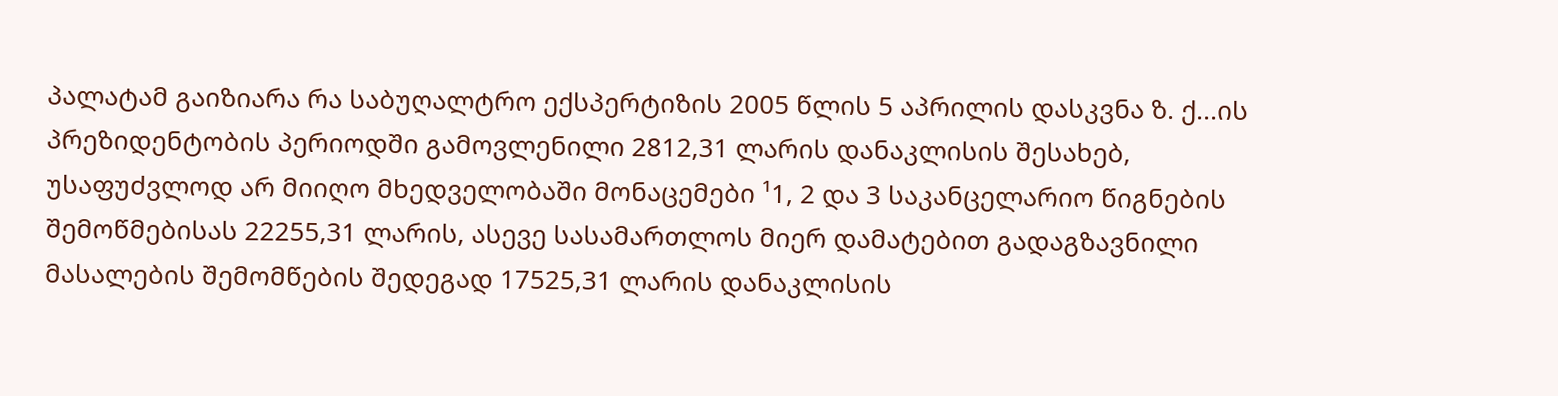პალატამ გაიზიარა რა საბუღალტრო ექსპერტიზის 2005 წლის 5 აპრილის დასკვნა ზ. ქ...ის პრეზიდენტობის პერიოდში გამოვლენილი 2812,31 ლარის დანაკლისის შესახებ, უსაფუძვლოდ არ მიიღო მხედველობაში მონაცემები ¹1, 2 და 3 საკანცელარიო წიგნების შემოწმებისას 22255,31 ლარის, ასევე სასამართლოს მიერ დამატებით გადაგზავნილი მასალების შემომწების შედეგად 17525,31 ლარის დანაკლისის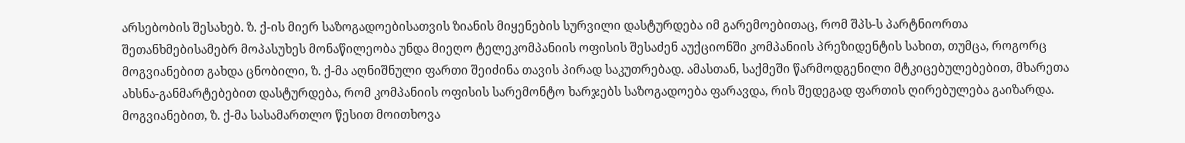არსებობის შესახებ. ზ. ქ-ის მიერ საზოგადოებისათვის ზიანის მიყენების სურვილი დასტურდება იმ გარემოებითაც, რომ შპს-ს პარტნიორთა შეთანხმებისამებრ მოპასუხეს მონაწილეობა უნდა მიეღო ტელეკომპანიის ოფისის შესაძენ აუქციონში კომპანიის პრეზიდენტის სახით, თუმცა, როგორც მოგვიანებით გახდა ცნობილი, ზ. ქ-მა აღნიშნული ფართი შეიძინა თავის პირად საკუთრებად. ამასთან, საქმეში წარმოდგენილი მტკიცებულებებით, მხარეთა ახსნა-განმარტებებით დასტურდება, რომ კომპანიის ოფისის სარემონტო ხარჯებს საზოგადოება ფარავდა, რის შედეგად ფართის ღირებულება გაიზარდა. მოგვიანებით, ზ. ქ-მა სასამართლო წესით მოითხოვა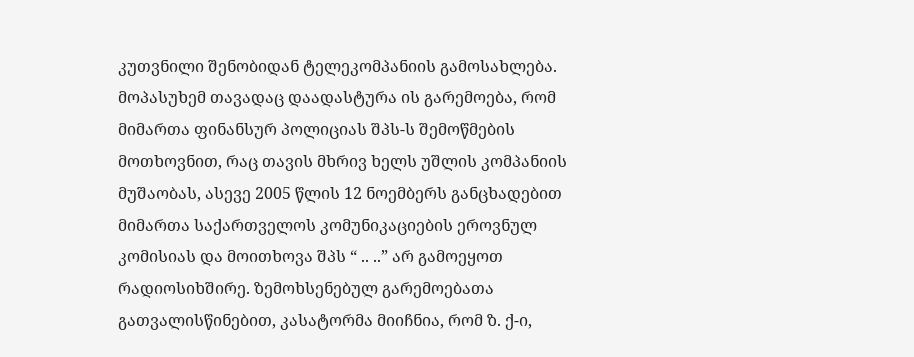კუთვნილი შენობიდან ტელეკომპანიის გამოსახლება. მოპასუხემ თავადაც დაადასტურა ის გარემოება, რომ მიმართა ფინანსურ პოლიციას შპს-ს შემოწმების მოთხოვნით, რაც თავის მხრივ ხელს უშლის კომპანიის მუშაობას, ასევე 2005 წლის 12 ნოემბერს განცხადებით მიმართა საქართველოს კომუნიკაციების ეროვნულ კომისიას და მოითხოვა შპს “ .. ..” არ გამოეყოთ რადიოსიხშირე. ზემოხსენებულ გარემოებათა გათვალისწინებით, კასატორმა მიიჩნია, რომ ზ. ქ-ი,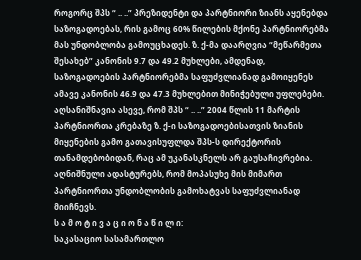როგორც შპს “ .. ..” პრეზიდენტი და პარტნიორი ზიანს აყენებდა საზოგადოებას, რის გამოც 60% წილების მქონე პარტნიორებმა მას უნდობლობა გამოუცხადეს. ზ. ქ-მა დაარღვია “მეწარმეთა შესახებ” კანონის 9.7 და 49.2 მუხლები, ამდენად, საზოგადოების პარტნიორებმა საფუძვლიანად გამოიყენეს ამავე კანონის 46.9 და 47.3 მუხლებით მინიჭებული უფლებები. აღსანიშნავია ასევე, რომ შპს “ .. ..” 2004 წლის 11 მარტის პარტნიორთა კრებაზე ზ. ქ-ი საზოგადოებისათვის ზიანის მიყენების გამო გათავისუფლდა შპს-ს დირექტორის თანამდებობიდან, რაც ამ უკანასკნელს არ გაუსაჩივრებია. აღნიშნული ადასტურებს, რომ მოპასუხე მის მიმართ პარტნიორთა უნდობლობის გამოხატვას საფუძვლიანად მიიჩნევს.
ს ა მ ო ტ ი ვ ა ც ი ო ნ ა წ ი ლ ი:
საკასაციო სასამართლო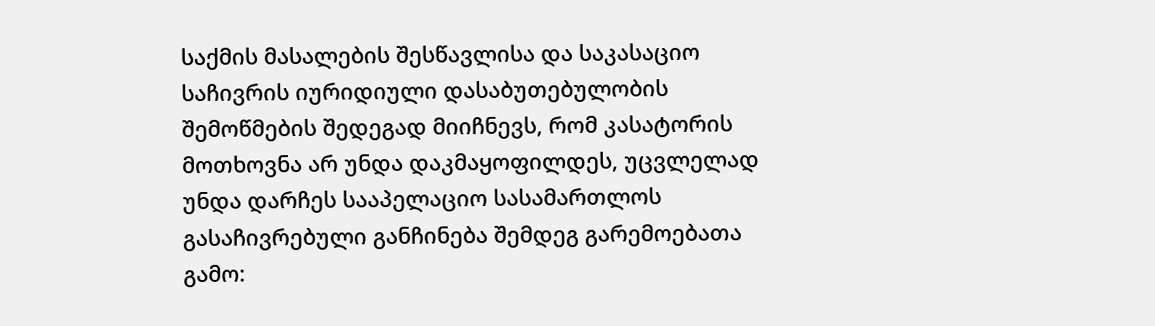საქმის მასალების შესწავლისა და საკასაციო საჩივრის იურიდიული დასაბუთებულობის შემოწმების შედეგად მიიჩნევს, რომ კასატორის მოთხოვნა არ უნდა დაკმაყოფილდეს, უცვლელად უნდა დარჩეს სააპელაციო სასამართლოს გასაჩივრებული განჩინება შემდეგ გარემოებათა გამო: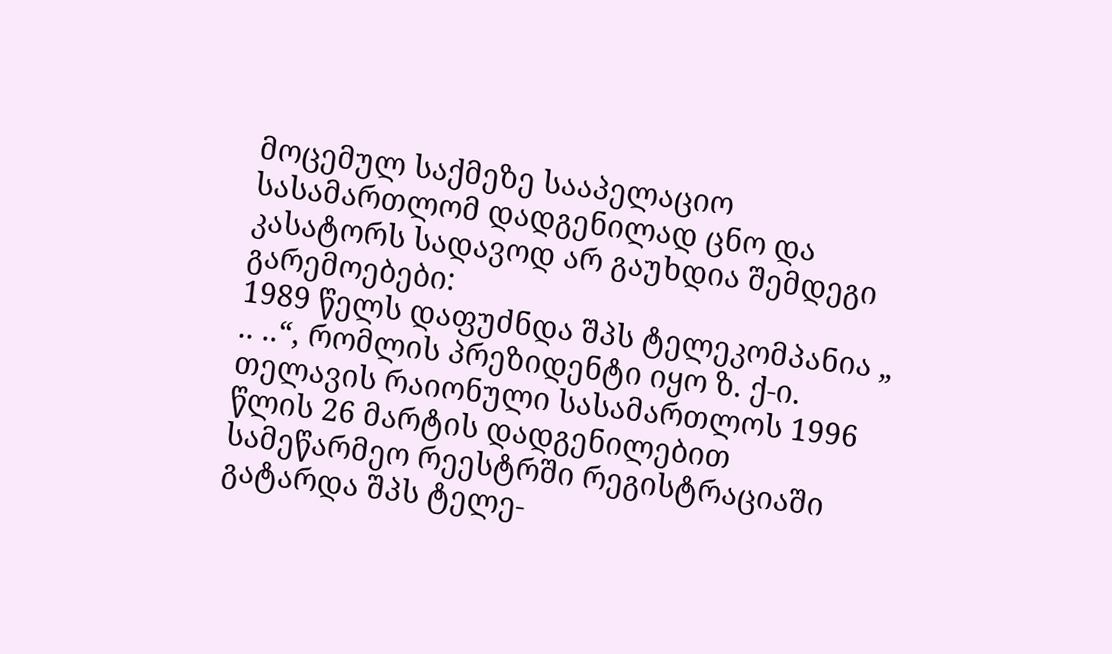მოცემულ საქმეზე სააპელაციო სასამართლომ დადგენილად ცნო და კასატორს სადავოდ არ გაუხდია შემდეგი გარემოებები:
1989 წელს დაფუძნდა შპს ტელეკომპანია „ .. ..“, რომლის პრეზიდენტი იყო ზ. ქ-ი. თელავის რაიონული სასამართლოს 1996 წლის 26 მარტის დადგენილებით სამეწარმეო რეესტრში რეგისტრაციაში გატარდა შპს ტელე-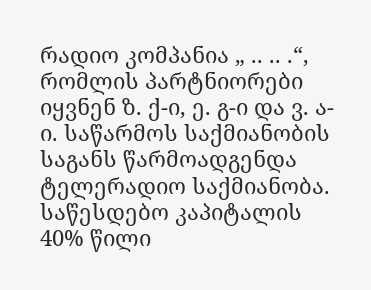რადიო კომპანია „ .. .. .“, რომლის პარტნიორები იყვნენ ზ. ქ-ი, ე. გ-ი და ვ. ა-ი. საწარმოს საქმიანობის საგანს წარმოადგენდა ტელერადიო საქმიანობა. საწესდებო კაპიტალის 40% წილი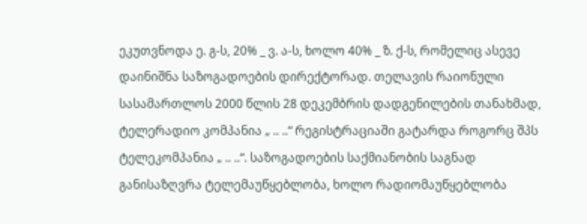ეკუთვნოდა ე. გ-ს, 20% _ ვ. ა-ს, ხოლო 40% _ ზ. ქ-ს, რომელიც ასევე დაინიშნა საზოგადოების დირექტორად. თელავის რაიონული სასამართლოს 2000 წლის 28 დეკემბრის დადგენილების თანახმად, ტელერადიო კომპანია „ .. ..“ რეგისტრაციაში გატარდა როგორც შპს ტელეკომპანია „ .. ..“. საზოგადოების საქმიანობის საგნად განისაზღვრა ტელემაუწყებლობა, ხოლო რადიომაუწყებლობა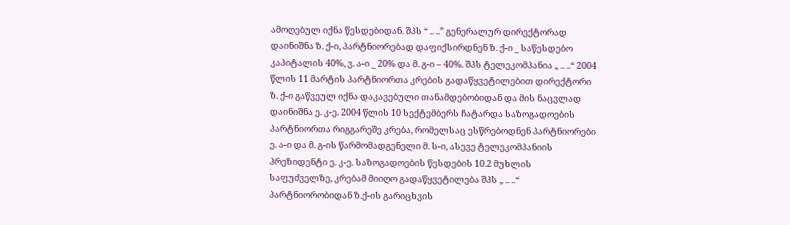ამოღებულ იქნა წესდებიდან. შპს “ .. ..” გენერალურ დირექტორად დაინიშნა ზ. ქ-ი, პარტნიორებად დაფიქსირდნენ ზ. ქ-ი _ საწესდებო კაპიტალის 40%, ვ. ა-ი _ 20% და მ. გ-ი – 40%. შპს ტელეკომპანია „ .. ..“ 2004 წლის 11 მარტის პარტნიორთა კრების გადაწყვეტილებით დირექტორი ზ. ქ-ი გაწვეულ იქნა დაკავებული თანამდებობიდან და მის ნაცვლად დაინიშნა ე. კ-ე. 2004 წლის 10 სექტემბერს ჩატარდა საზოგადოების პარტნიორთა რიგგარეშე კრება, რომელსაც ესწრებოდნენ პარტნიორები ე. ა-ი და მ. გ-ის წარმომადგენელი მ. ს-ი, ასევე ტელეკომპანიის პრეზიდენტი ე. კ-ე. საზოგადოების წესდების 10.2 მუხლის საფუძველზე, კრებამ მიიღო გადაწყვეტილება შპს „ .. ..“ პარტნიორობიდან ზ.ქ-ის გარიცხვის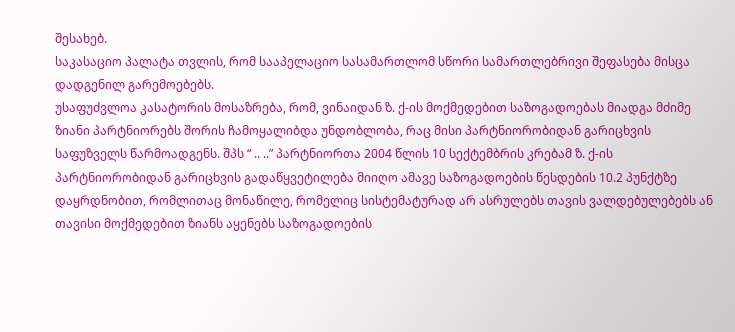შესახებ.
საკასაციო პალატა თვლის, რომ სააპელაციო სასამართლომ სწორი სამართლებრივი შეფასება მისცა დადგენილ გარემოებებს.
უსაფუძვლოა კასატორის მოსაზრება, რომ, ვინაიდან ზ. ქ-ის მოქმედებით საზოგადოებას მიადგა მძიმე ზიანი პარტნიორებს შორის ჩამოყალიბდა უნდობლობა, რაც მისი პარტნიორობიდან გარიცხვის საფუზველს წარმოადგენს. შპს “ .. ..” პარტნიორთა 2004 წლის 10 სექტემბრის კრებამ ზ. ქ-ის პარტნიორობიდან გარიცხვის გადაწყვეტილება მიიღო ამავე საზოგადოების წესდების 10.2 პუნქტზე დაყრდნობით, რომლითაც მონაწილე, რომელიც სისტემატურად არ ასრულებს თავის ვალდებულებებს ან თავისი მოქმედებით ზიანს აყენებს საზოგადოების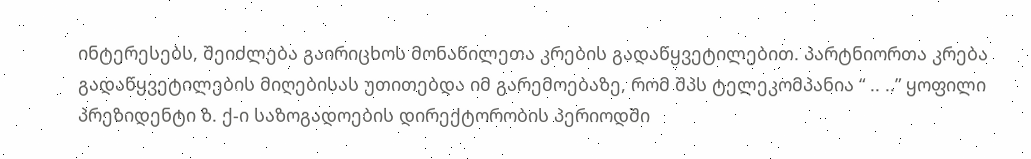ინტერესებს, შეიძლება გაირიცხოს მონაწილეთა კრების გადაწყვეტილებით. პარტნიორთა კრება გადაწყვეტილების მიღებისას უთითებდა იმ გარემოებაზე, რომ შპს ტელეკომპანია “ .. ..” ყოფილი პრეზიდენტი ზ. ქ-ი საზოგადოების დირექტორობის პერიოდში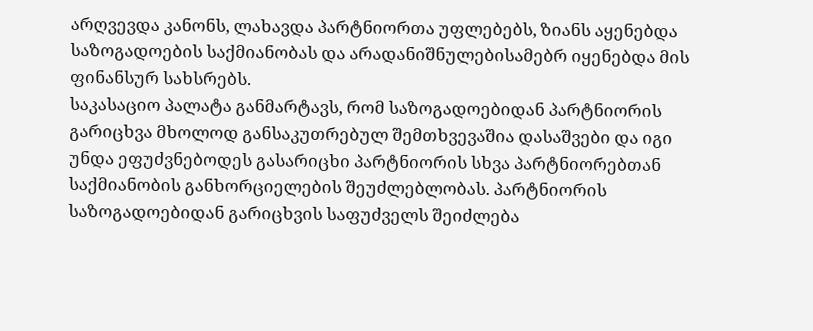არღვევდა კანონს, ლახავდა პარტნიორთა უფლებებს, ზიანს აყენებდა საზოგადოების საქმიანობას და არადანიშნულებისამებრ იყენებდა მის ფინანსურ სახსრებს.
საკასაციო პალატა განმარტავს, რომ საზოგადოებიდან პარტნიორის გარიცხვა მხოლოდ განსაკუთრებულ შემთხვევაშია დასაშვები და იგი უნდა ეფუძვნებოდეს გასარიცხი პარტნიორის სხვა პარტნიორებთან საქმიანობის განხორციელების შეუძლებლობას. პარტნიორის საზოგადოებიდან გარიცხვის საფუძველს შეიძლება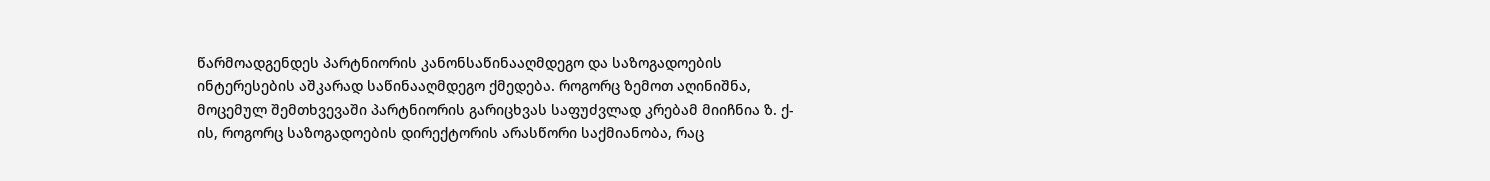წარმოადგენდეს პარტნიორის კანონსაწინააღმდეგო და საზოგადოების ინტერესების აშკარად საწინააღმდეგო ქმედება. როგორც ზემოთ აღინიშნა, მოცემულ შემთხვევაში პარტნიორის გარიცხვას საფუძვლად კრებამ მიიჩნია ზ. ქ-ის, როგორც საზოგადოების დირექტორის არასწორი საქმიანობა, რაც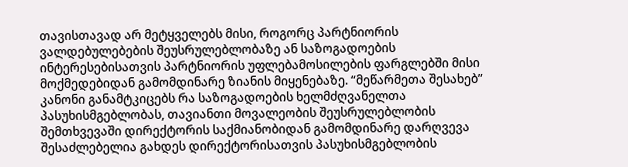თავისთავად არ მეტყველებს მისი, როგორც პარტნიორის ვალდებულებების შეუსრულებლობაზე ან საზოგადოების ინტერესებისათვის პარტნიორის უფლებამოსილების ფარგლებში მისი მოქმედებიდან გამომდინარე ზიანის მიყენებაზე. “მეწარმეთა შესახებ” კანონი განამტკიცებს რა საზოგადოების ხელმძღვანელთა პასუხისმგებლობას, თავიანთი მოვალეობის შეუსრულებლობის შემთხვევაში დირექტორის საქმიანობიდან გამომდინარე დარღვევა შესაძლებელია გახდეს დირექტორისათვის პასუხისმგებლობის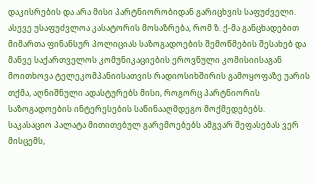დაკისრების და არა მისი პარტნიორობიდან გარიცხვის საფუძველი.
ასევე უსაფუძვლოა კასატორის მოსაზრება, რომ ზ. ქ-მა განცხადებით მიმართა ფინანსურ პოლიციას საზოგადოების შემოწმების შესახებ და მანვე საქართველოს კომუნიკაციების ეროვნული კომისიისაგან მოითხოვა ტელეკომპანიისათვის რადიოსიხშირის გამოყოფაზე უარის თქმა, აღნიშნული ადასტურებს მისი, როგორც პარტნიორის საზოგადოების ინტერესების საწინააღმდეგო მოქმედებებს. საკასაციო პალატა მითითებულ გარემოებებს ამგვარ შეფასებას ვერ მისცემს,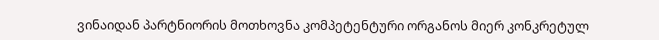ვინაიდან პარტნიორის მოთხოვნა კომპეტენტური ორგანოს მიერ კონკრეტულ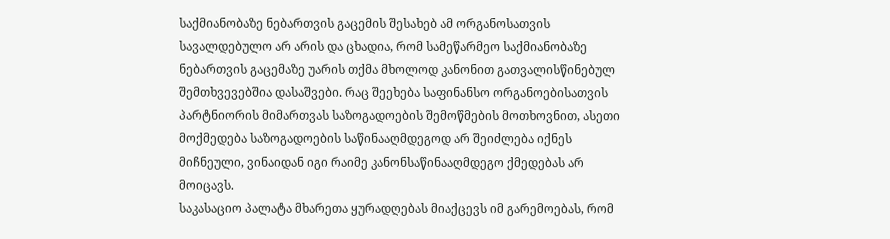საქმიანობაზე ნებართვის გაცემის შესახებ ამ ორგანოსათვის სავალდებულო არ არის და ცხადია, რომ სამეწარმეო საქმიანობაზე ნებართვის გაცემაზე უარის თქმა მხოლოდ კანონით გათვალისწინებულ შემთხვევებშია დასაშვები. რაც შეეხება საფინანსო ორგანოებისათვის პარტნიორის მიმართვას საზოგადოების შემოწმების მოთხოვნით, ასეთი მოქმედება საზოგადოების საწინააღმდეგოდ არ შეიძლება იქნეს მიჩნეული, ვინაიდან იგი რაიმე კანონსაწინააღმდეგო ქმედებას არ მოიცავს.
საკასაციო პალატა მხარეთა ყურადღებას მიაქცევს იმ გარემოებას, რომ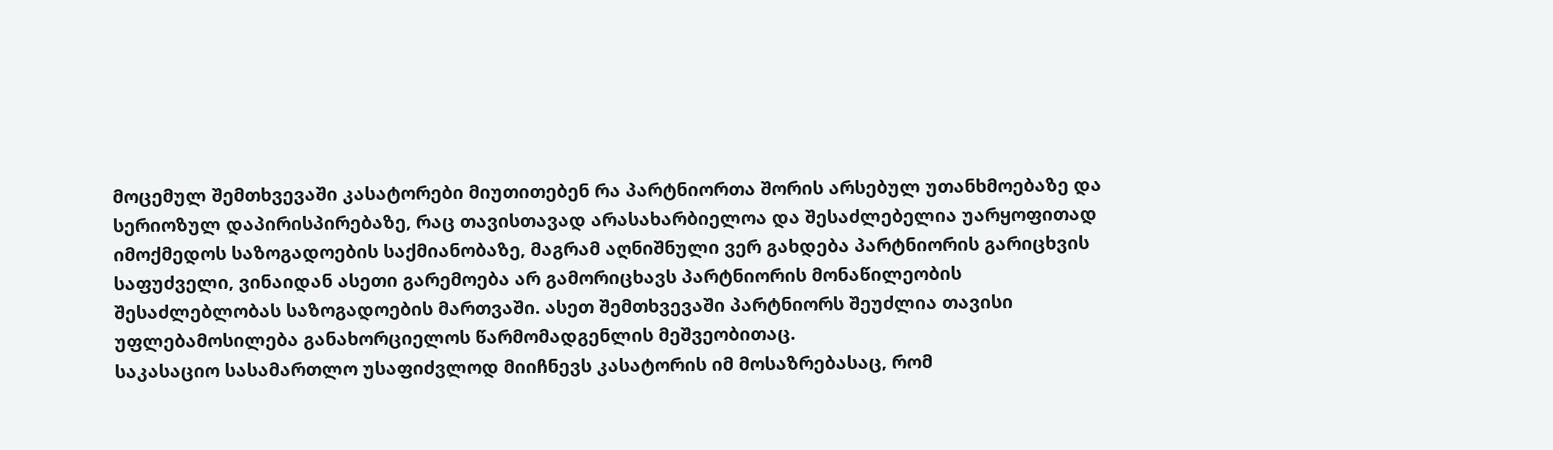მოცემულ შემთხვევაში კასატორები მიუთითებენ რა პარტნიორთა შორის არსებულ უთანხმოებაზე და სერიოზულ დაპირისპირებაზე, რაც თავისთავად არასახარბიელოა და შესაძლებელია უარყოფითად იმოქმედოს საზოგადოების საქმიანობაზე, მაგრამ აღნიშნული ვერ გახდება პარტნიორის გარიცხვის საფუძველი, ვინაიდან ასეთი გარემოება არ გამორიცხავს პარტნიორის მონაწილეობის შესაძლებლობას საზოგადოების მართვაში. ასეთ შემთხვევაში პარტნიორს შეუძლია თავისი უფლებამოსილება განახორციელოს წარმომადგენლის მეშვეობითაც.
საკასაციო სასამართლო უსაფიძვლოდ მიიჩნევს კასატორის იმ მოსაზრებასაც, რომ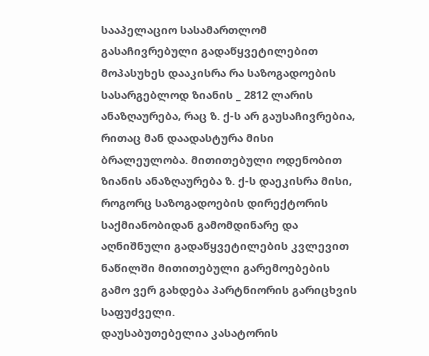სააპელაციო სასამართლომ გასაჩივრებული გადაწყვეტილებით მოპასუხეს დააკისრა რა საზოგადოების სასარგებლოდ ზიანის _ 2812 ლარის ანაზღაურება, რაც ზ. ქ-ს არ გაუსაჩივრებია, რითაც მან დაადასტურა მისი ბრალეულობა. მითითებული ოდენობით ზიანის ანაზღაურება ზ. ქ-ს დაეკისრა მისი, როგორც საზოგადოების დირექტორის საქმიანობიდან გამომდინარე და აღნიშნული გადაწყვეტილების კვლევით ნაწილში მითითებული გარემოებების გამო ვერ გახდება პარტნიორის გარიცხვის საფუძველი.
დაუსაბუთებელია კასატორის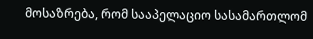მოსაზრება, რომ სააპელაციო სასამართლომ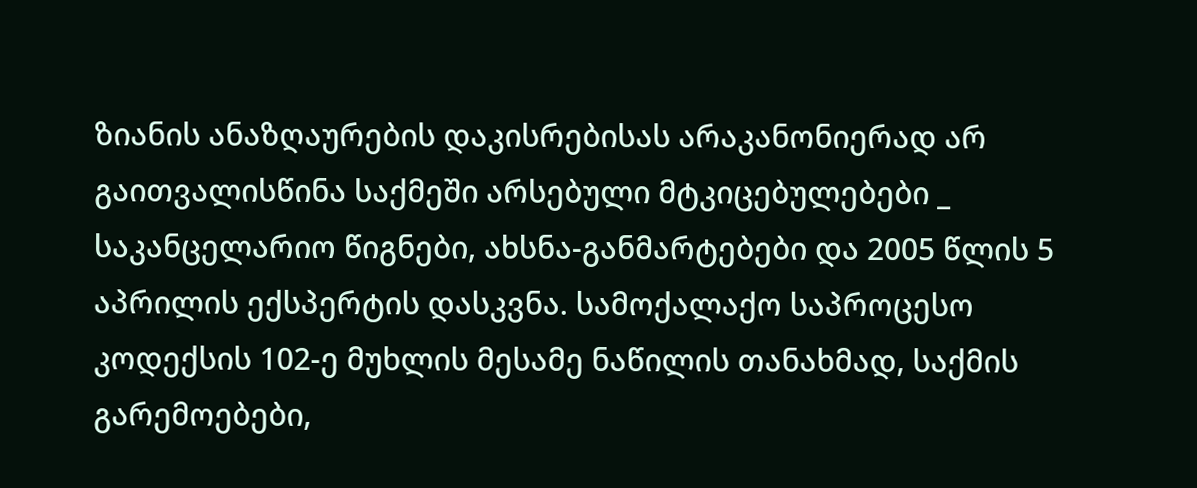ზიანის ანაზღაურების დაკისრებისას არაკანონიერად არ გაითვალისწინა საქმეში არსებული მტკიცებულებები _ საკანცელარიო წიგნები, ახსნა-განმარტებები და 2005 წლის 5 აპრილის ექსპერტის დასკვნა. სამოქალაქო საპროცესო კოდექსის 102-ე მუხლის მესამე ნაწილის თანახმად, საქმის გარემოებები,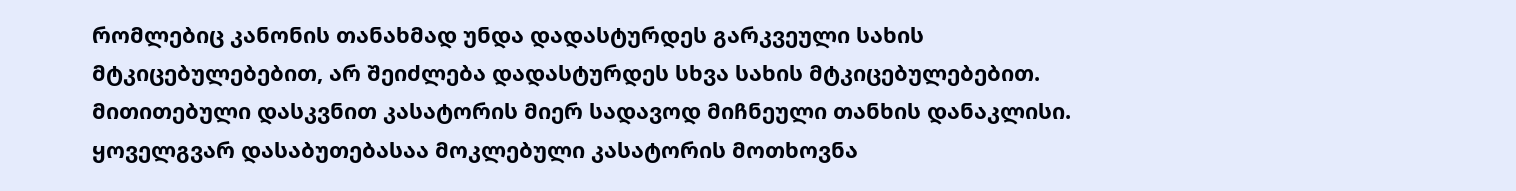რომლებიც კანონის თანახმად უნდა დადასტურდეს გარკვეული სახის მტკიცებულებებით, არ შეიძლება დადასტურდეს სხვა სახის მტკიცებულებებით. მითითებული დასკვნით კასატორის მიერ სადავოდ მიჩნეული თანხის დანაკლისი.
ყოველგვარ დასაბუთებასაა მოკლებული კასატორის მოთხოვნა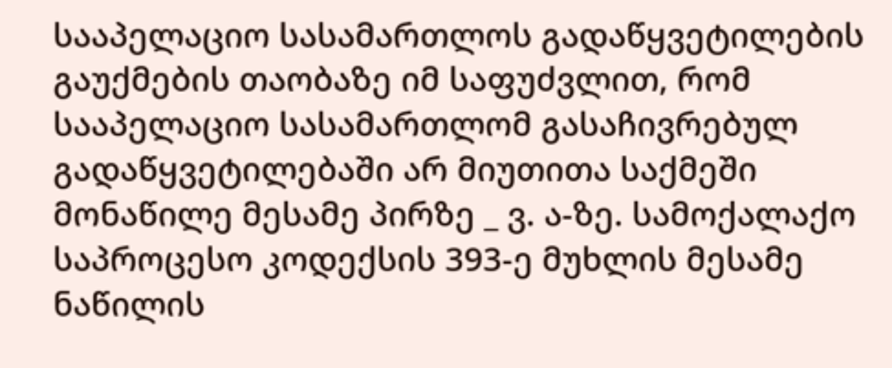სააპელაციო სასამართლოს გადაწყვეტილების გაუქმების თაობაზე იმ საფუძვლით, რომ სააპელაციო სასამართლომ გასაჩივრებულ გადაწყვეტილებაში არ მიუთითა საქმეში მონაწილე მესამე პირზე _ ვ. ა-ზე. სამოქალაქო საპროცესო კოდექსის 393-ე მუხლის მესამე ნაწილის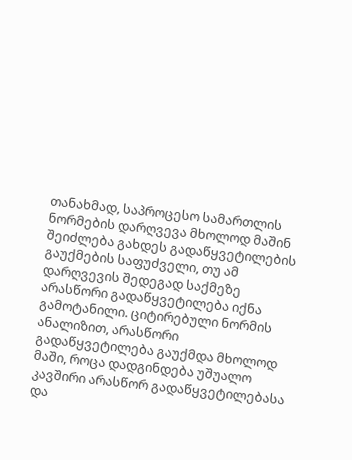თანახმად, საპროცესო სამართლის ნორმების დარღვევა მხოლოდ მაშინ შეიძლება გახდეს გადაწყვეტილების გაუქმების საფუძველი, თუ ამ დარღვევის შედეგად საქმეზე არასწორი გადაწყვეტილება იქნა გამოტანილი. ციტირებული ნორმის ანალიზით, არასწორი გადაწყვეტილება გაუქმდა მხოლოდ მაში, როცა დადგინდება უშუალო კავშირი არასწორ გადაწყვეტილებასა და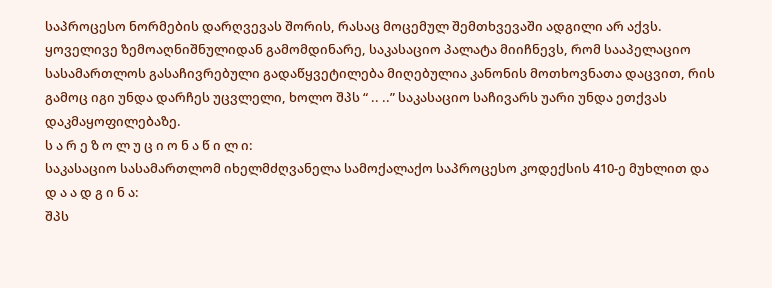საპროცესო ნორმების დარღვევას შორის, რასაც მოცემულ შემთხვევაში ადგილი არ აქვს.
ყოველივე ზემოაღნიშნულიდან გამომდინარე, საკასაციო პალატა მიიჩნევს, რომ სააპელაციო სასამართლოს გასაჩივრებული გადაწყვეტილება მიღებულია კანონის მოთხოვნათა დაცვით, რის გამოც იგი უნდა დარჩეს უცვლელი, ხოლო შპს “ .. ..” საკასაციო საჩივარს უარი უნდა ეთქვას დაკმაყოფილებაზე.
ს ა რ ე ზ ო ლ უ ც ი ო ნ ა წ ი ლ ი:
საკასაციო სასამართლომ იხელმძღვანელა სამოქალაქო საპროცესო კოდექსის 410-ე მუხლით და
დ ა ა დ გ ი ნ ა:
შპს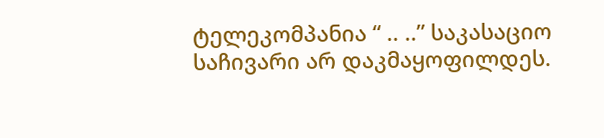ტელეკომპანია “ .. ..” საკასაციო საჩივარი არ დაკმაყოფილდეს.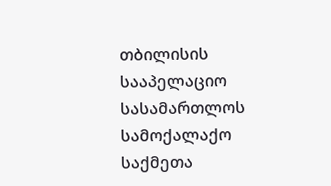თბილისის სააპელაციო სასამართლოს სამოქალაქო საქმეთა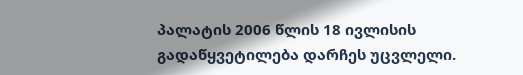პალატის 2006 წლის 18 ივლისის გადაწყვეტილება დარჩეს უცვლელი.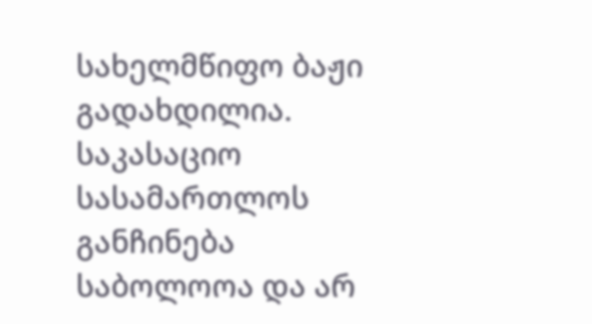სახელმწიფო ბაჟი გადახდილია.
საკასაციო სასამართლოს განჩინება საბოლოოა და არ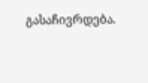გასაჩივრდება.